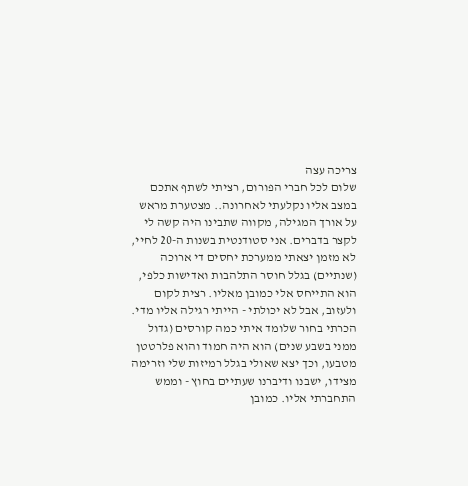צריכה עצה
שלום לכל חברי הפורום, רציתי לשתף אתכם במצב אליו נקלעתי לאחרונה.. מצטערת מראש על אורך המגילה, מקווה שתבינו היה קשה לי לקצר בדברים. אני סטודנטית בשנות ה-20 לחיי, לא מזמן יצאתי ממערכת יחסים די ארוכה (שנתיים) בגלל חוסר התלהבות ואדישות כלפי, הוא התייחס אלי כמובן מאליו. רצית לקום ולעזוב, אבל לא יכולתי - הייתי רגילה אליו מדי. הכרתי בחור שלומד איתי כמה קורסים (גדול ממני בשבע שנים) הוא היה חמוד והוא פלרטטן מטבעו, וכך יצא שאולי בגלל רמיזות שלי וזרימה מצידו, ישבנו ודיברנו שעתיים בחוץ - וממש התחברתי אליו. כמובן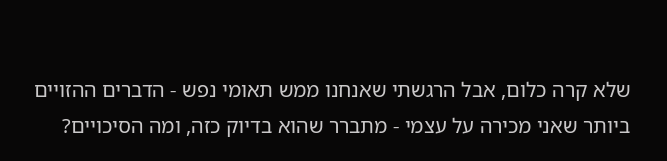שלא קרה כלום, אבל הרגשתי שאנחנו ממש תאומי נפש - הדברים ההזויים ביותר שאני מכירה על עצמי - מתברר שהוא בדיוק כזה, ומה הסיכויים?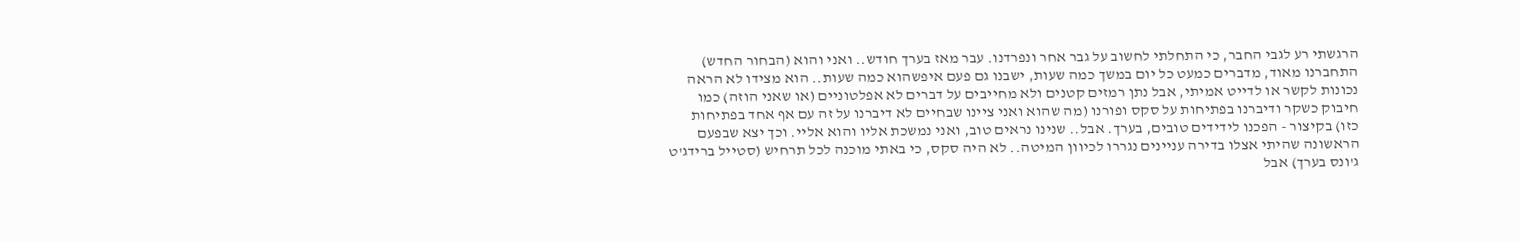הרגשתי רע לגבי החבר, כי התחלתי לחשוב על גבר אחר ונפרדנו. עבר מאז בערך חודש.. ואני והוא (הבחור החדש) התחברנו מאוד, מדברים כמעט כל יום במשך כמה שעות, ישבנו גם פעם איפשהוא כמה שעות.. הוא מצידו לא הראה נכונות לקשר או לדייט אמיתי, אבל נתן רמזים קטנים ולא מחייבים על דברים לא אפלטוניים (או שאני הוזה) כמו חיבוק כשקר ודיברנו בפתיחות על סקס ופורנו (מה שהוא ואני ציינו שבחיים לא דיברנו על זה עם אף אחד בפתיחות כזו) בקיצור - הפכנו לידידים טובים, בערך. אבל.. שנינו נראים טוב, ואני נמשכת אליו והוא אליי. וכך יצא שבפעם הראשונה שהיתי אצלו בדירה עניינים נגררו לכיוון המיטה.. לא היה סקס, כי באתי מוכנה לכל תרחיש (סטייל ברידג'ט ג'ונס בערך) אבל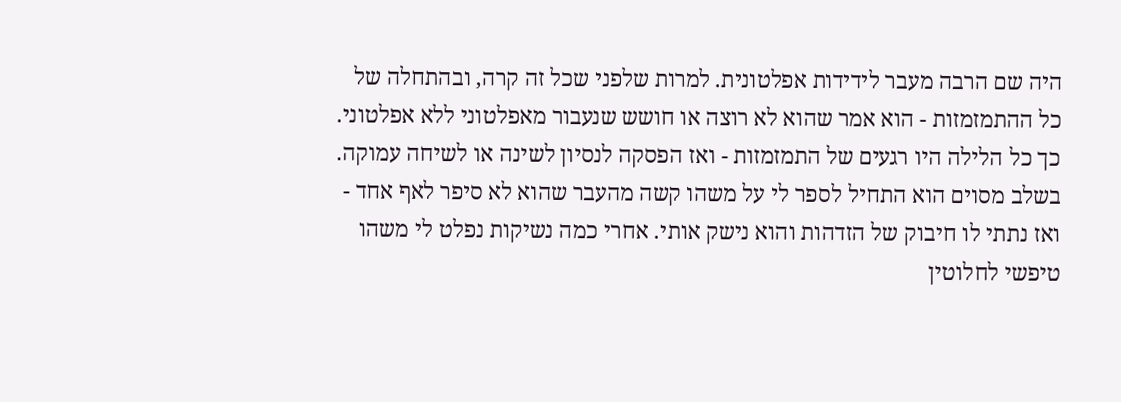היה שם הרבה מעבר לידידות אפלטונית. למרות שלפני שכל זה קרה, ובהתחלה של כל ההתמזמזות - הוא אמר שהוא לא רוצה או חושש שנעבור מאפלטוני ללא אפלטוני. כך כל הלילה היו רגעים של התמזמזות - ואז הפסקה לנסיון לשינה או לשיחה עמוקה. בשלב מסוים הוא התחיל לספר לי על משהו קשה מהעבר שהוא לא סיפר לאף אחד - ואז נתתי לו חיבוק של הזדהות והוא נישק אותי. אחרי כמה נשיקות נפלט לי משהו טיפשי לחלוטין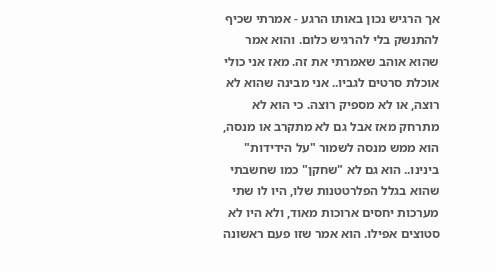אך הרגיש נכון באותו הרגע - אמרתי שכיף להתנשק בלי להרגיש כלום. והוא אמר שהוא אוהב שאמרתי את זה. מאז אני כולי אוכלת סרטים לגביו.. אני מבינה שהוא לא רוצה, או לא מספיק רוצה. כי הוא לא מתרחק מאז אבל גם לא מתקרב או מנסה, הוא ממש מנסה לשמור "על הידידות" בינינו.. הוא גם לא "שחקן" כמו שחשבתי שהוא בגלל הפלרטטנות שלו, היו לו שתי מערכות יחסים ארוכות מאוד, ולא היו לא סטוצים אפילו. הוא אמר שזו פעם ראשונה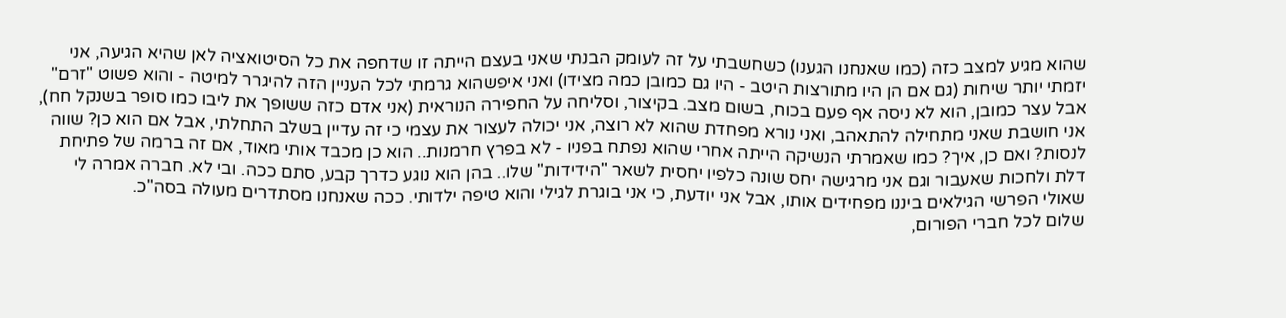שהוא מגיע למצב כזה (כמו שאנחנו הגענו) כשחשבתי על זה לעומק הבנתי שאני בעצם הייתה זו שדחפה את כל הסיטואציה לאן שהיא הגיעה, אני יזמתי יותר שיחות (גם אם הן היו מתורצות היטב - היו גם כמובן כמה מצידו) ואני איפשהוא גרמתי לכל העניין הזה להיגרר למיטה - והוא פשוט "זרם" אבל עצר כמובן, הוא לא ניסה אף פעם בכוח, בשום מצב. בקיצור, וסליחה על החפירה הנוראית (אני אדם כזה ששופך את ליבו כמו סופר בשנקל חח), אני חושבת שאני מתחילה להתאהב, ואני נורא מפחדת שהוא לא רוצה, אני יכולה לעצור את עצמי כי זה עדיין בשלב התחלתי, אבל אם הוא כן? שווה לנסות? ואם כן, איך? כמו שאמרתי הנשיקה הייתה אחרי שהוא נפתח בפניו - לא בפרץ חרמנות.. הוא כן מכבד אותי מאוד, אם זה ברמה של פתיחת דלת ולחכות שאעבור וגם אני מרגישה יחס שונה כלפיו יחסית לשאר "הידידות" שלו.. בהן הוא נוגע כדרך קבע, סתם ככה. ובי לא. חברה אמרה לי שאולי הפרשי הגילאים ביננו מפחידים אותו, אבל אני יודעת, כי אני בוגרת לגילי והוא טיפה ילדותי. ככה שאנחנו מסתדרים מעולה בסה"כ.
שלום לכל חברי הפורום,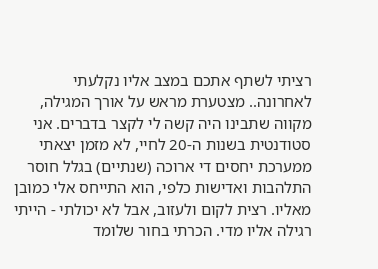רציתי לשתף אתכם במצב אליו נקלעתי לאחרונה.. מצטערת מראש על אורך המגילה, מקווה שתבינו היה קשה לי לקצר בדברים. אני סטודנטית בשנות ה-20 לחיי, לא מזמן יצאתי ממערכת יחסים די ארוכה (שנתיים) בגלל חוסר התלהבות ואדישות כלפי, הוא התייחס אלי כמובן מאליו. רצית לקום ולעזוב, אבל לא יכולתי - הייתי רגילה אליו מדי. הכרתי בחור שלומד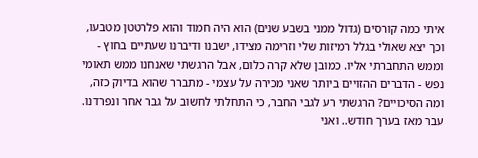איתי כמה קורסים (גדול ממני בשבע שנים) הוא היה חמוד והוא פלרטטן מטבעו, וכך יצא שאולי בגלל רמיזות שלי וזרימה מצידו, ישבנו ודיברנו שעתיים בחוץ - וממש התחברתי אליו. כמובן שלא קרה כלום, אבל הרגשתי שאנחנו ממש תאומי נפש - הדברים ההזויים ביותר שאני מכירה על עצמי - מתברר שהוא בדיוק כזה, ומה הסיכויים? הרגשתי רע לגבי החבר, כי התחלתי לחשוב על גבר אחר ונפרדנו. עבר מאז בערך חודש.. ואני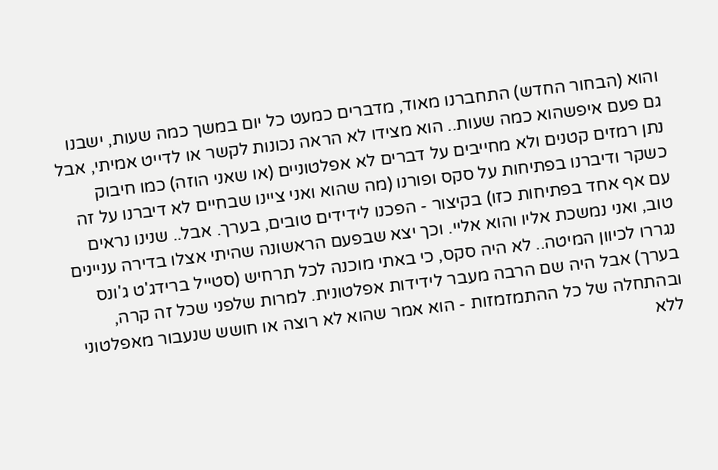והוא (הבחור החדש) התחברנו מאוד, מדברים כמעט כל יום במשך כמה שעות, ישבנו גם פעם איפשהוא כמה שעות.. הוא מצידו לא הראה נכונות לקשר או לדייט אמיתי, אבל נתן רמזים קטנים ולא מחייבים על דברים לא אפלטוניים (או שאני הוזה) כמו חיבוק כשקר ודיברנו בפתיחות על סקס ופורנו (מה שהוא ואני ציינו שבחיים לא דיברנו על זה עם אף אחד בפתיחות כזו) בקיצור - הפכנו לידידים טובים, בערך. אבל.. שנינו נראים טוב, ואני נמשכת אליו והוא אליי. וכך יצא שבפעם הראשונה שהיתי אצלו בדירה עניינים נגררו לכיוון המיטה.. לא היה סקס, כי באתי מוכנה לכל תרחיש (סטייל ברידג'ט ג'ונס בערך) אבל היה שם הרבה מעבר לידידות אפלטונית. למרות שלפני שכל זה קרה, ובהתחלה של כל ההתמזמזות - הוא אמר שהוא לא רוצה או חושש שנעבור מאפלטוני ללא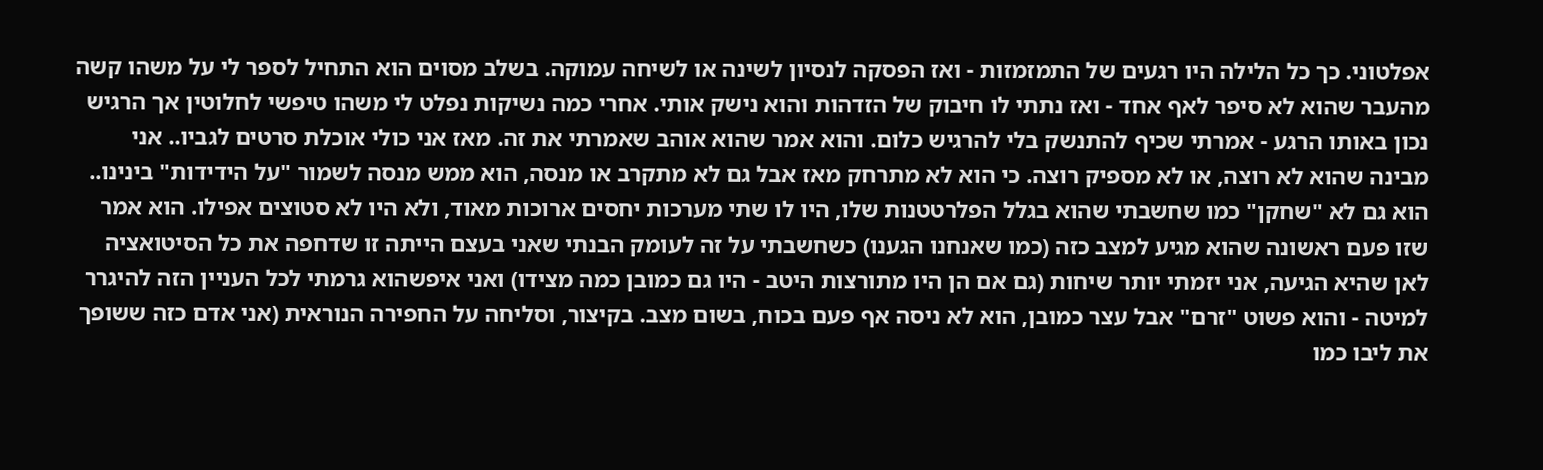אפלטוני. כך כל הלילה היו רגעים של התמזמזות - ואז הפסקה לנסיון לשינה או לשיחה עמוקה. בשלב מסוים הוא התחיל לספר לי על משהו קשה מהעבר שהוא לא סיפר לאף אחד - ואז נתתי לו חיבוק של הזדהות והוא נישק אותי. אחרי כמה נשיקות נפלט לי משהו טיפשי לחלוטין אך הרגיש נכון באותו הרגע - אמרתי שכיף להתנשק בלי להרגיש כלום. והוא אמר שהוא אוהב שאמרתי את זה. מאז אני כולי אוכלת סרטים לגביו.. אני מבינה שהוא לא רוצה, או לא מספיק רוצה. כי הוא לא מתרחק מאז אבל גם לא מתקרב או מנסה, הוא ממש מנסה לשמור "על הידידות" בינינו.. הוא גם לא "שחקן" כמו שחשבתי שהוא בגלל הפלרטטנות שלו, היו לו שתי מערכות יחסים ארוכות מאוד, ולא היו לא סטוצים אפילו. הוא אמר שזו פעם ראשונה שהוא מגיע למצב כזה (כמו שאנחנו הגענו) כשחשבתי על זה לעומק הבנתי שאני בעצם הייתה זו שדחפה את כל הסיטואציה לאן שהיא הגיעה, אני יזמתי יותר שיחות (גם אם הן היו מתורצות היטב - היו גם כמובן כמה מצידו) ואני איפשהוא גרמתי לכל העניין הזה להיגרר למיטה - והוא פשוט "זרם" אבל עצר כמובן, הוא לא ניסה אף פעם בכוח, בשום מצב. בקיצור, וסליחה על החפירה הנוראית (אני אדם כזה ששופך את ליבו כמו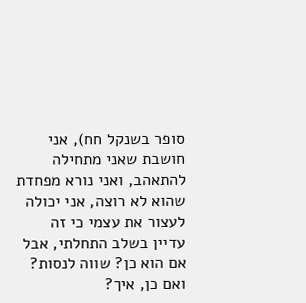סופר בשנקל חח), אני חושבת שאני מתחילה להתאהב, ואני נורא מפחדת שהוא לא רוצה, אני יכולה לעצור את עצמי כי זה עדיין בשלב התחלתי, אבל אם הוא כן? שווה לנסות? ואם כן, איך?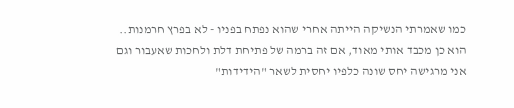כמו שאמרתי הנשיקה הייתה אחרי שהוא נפתח בפניו - לא בפרץ חרמנות.. הוא כן מכבד אותי מאוד, אם זה ברמה של פתיחת דלת ולחכות שאעבור וגם אני מרגישה יחס שונה כלפיו יחסית לשאר "הידידות"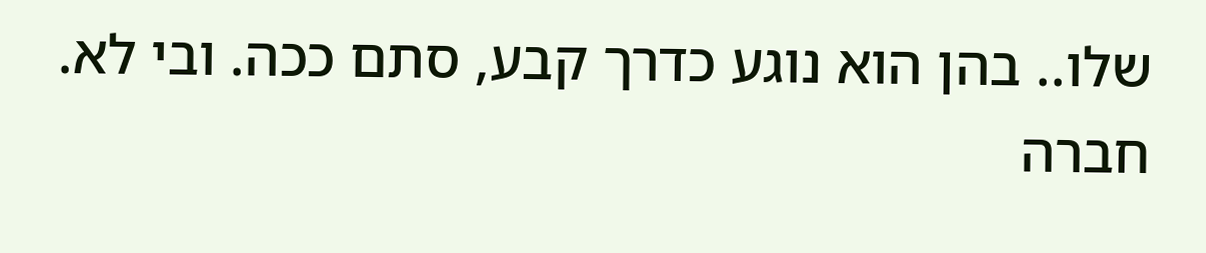שלו.. בהן הוא נוגע כדרך קבע, סתם ככה. ובי לא. חברה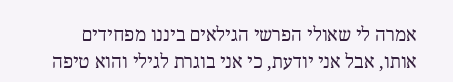אמרה לי שאולי הפרשי הגילאים ביננו מפחידים אותו, אבל אני יודעת, כי אני בוגרת לגילי והוא טיפה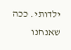ילדותי. ככה שאנחנו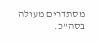מסתדרים מעולה בסה"כ.